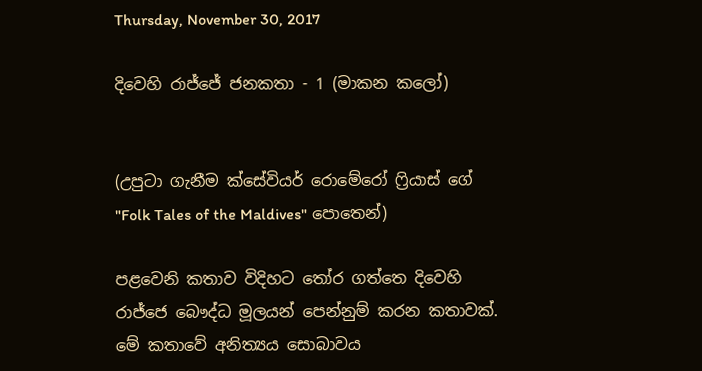Thursday, November 30, 2017

දිවෙහි රාජ්ජේ ජනකතා - 1 (මාකන කලෝ)


(උපුටා ගැනීම ක්සේවියර් රොමේරෝ ෆ්‍රියාස් ගේ "Folk Tales of the Maldives" පොතෙන්)

පළවෙනි කතාව විදිහට තෝර ගත්තෙ දිවෙහි රාජ්ජෙ බෞද්ධ මූලයන් පෙන්නුම් කරන කතාවක්. මේ කතාවේ අනිත්‍යය සොබාවය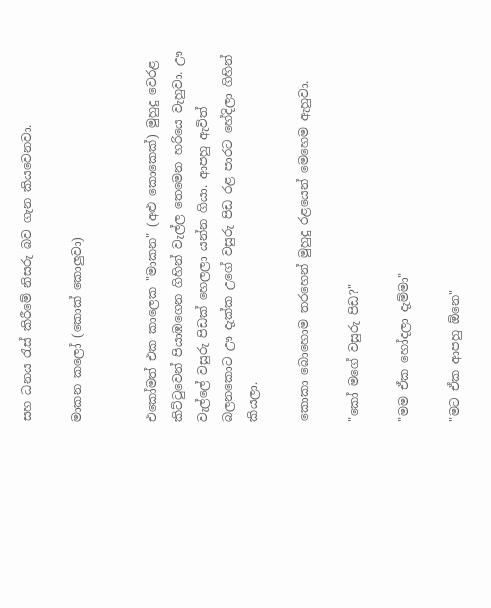සහ ධනය රැස් කිරීමේ නිසරු බව ගැන කියවෙනවා.

මාකන කලෝ (කොක් කොලුවා)


එකෝමත් එක කාලෙක "මාකන" (අළු කොකෙක්) මුහුදු වෙරළ කිට්ටුවෙන් පියාඹගෙන ගිහින් වැල්ල තෙමෙන හරියෙ වැහුවා. ඌ වැල්ලේ වසුරු පිඩක් හෙලලා යන්න ගියා. ආපහු ඇවිත් බලනකොට ඌ දැක්ක උගේ වසුරු පිඩ රළ පාරට හේදිලා ගිහින් කියලා.

කොකා බොහොම තරහෙන් මුහුදු රළයෙන් මෙහෙම ඇහුවා.

"කෝ මගේ වසුරු පිඩ?"

"මම ඒක හෝදලා දැම්මා"

"මට ඒක ආපහු ඕනෙ"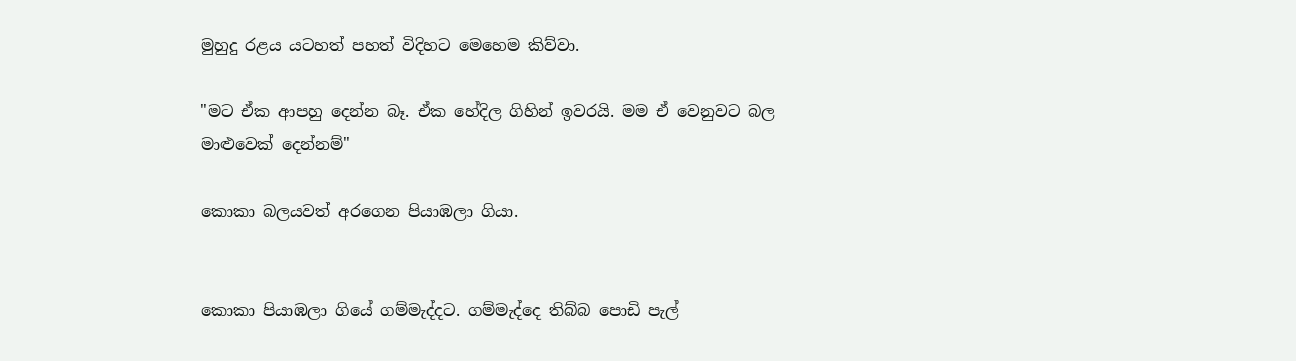මුහුදු රළය යටහත් පහත් විදිහට මෙහෙම කිව්වා.

"මට ඒක ආපහු දෙන්න බෑ. ඒක හේදිල ගිහින් ඉවරයි. මම ඒ වෙනුවට බල මාළුවෙක් දෙන්නම්"

කොකා බලයවත් අරගෙන පියාඹලා ගියා.


කොකා පියාඹලා ගියේ ගම්මැද්දට. ගම්මැද්දෙ තිබ්බ පොඩි පැල්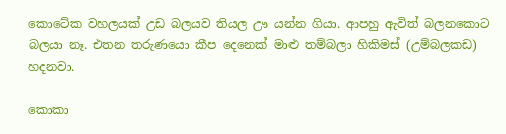කොටේක වහලයක් උඩ බලයව තියල ඌ යන්න ගියා. ආපහු ඇවිත් බලනකොට බලයා නෑ. එතන තරුණයො කීප දෙනෙක් මාළු තම්බලා හිකිමස් (උම්බලකඩ) හදනවා.

කොකා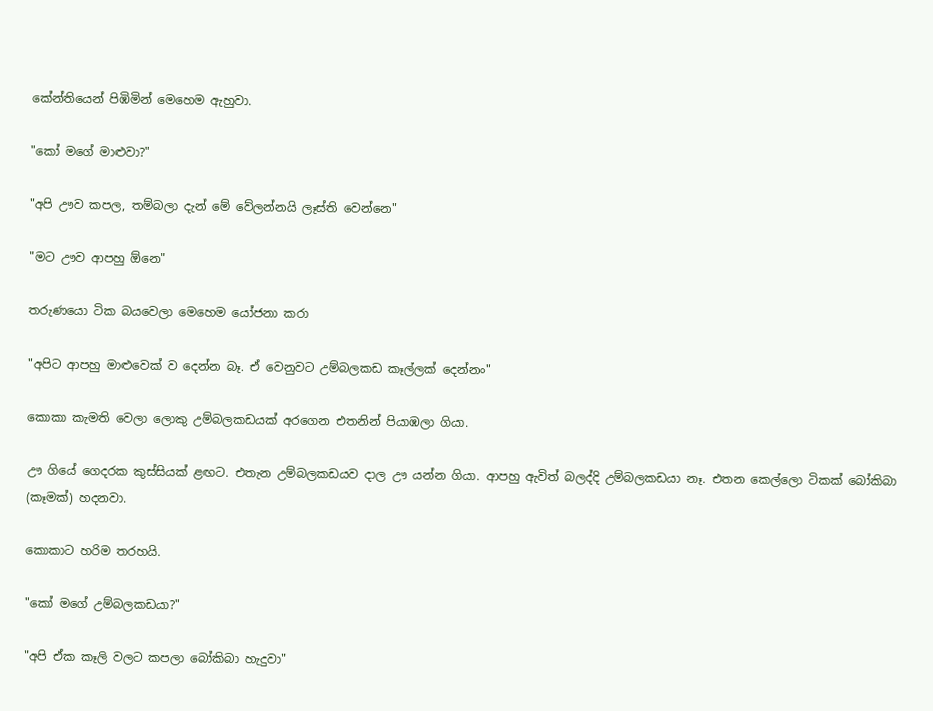කේන්තියෙන් පිඹිමින් මෙහෙම ඇහුවා.

"කෝ මගේ මාළුවා?"

"අපි ඌව කපල, තම්බලා දැන් මේ වේලන්නයි ලෑස්ති වෙන්නෙ"

"මට ඌව ආපහු ඕනෙ"

තරුණයො ටික බයවෙලා මෙහෙම යෝජනා කරා

"අපිට ආපහු මාළුවෙක් ව දෙන්න බෑ. ඒ වෙනුවට උම්බලකඩ කෑල්ලක් දෙන්නං"

කොකා කැමති වෙලා ලොකු උම්බලකඩයක් අරගෙන එතනින් පියාඹලා ගියා.

ඌ ගියේ ගෙදරක කුස්සියක් ළඟට. එතැන උම්බලකඩයව දාල ඌ යන්න ගියා. ආපහු ඇවිත් බලද්දි උම්බලකඩයා නෑ. එතන කෙල්ලො ටිකක් බෝකිබා (කෑමක්) හදනවා.

කොකාට හරිම තරහයි.

"කෝ මගේ උම්බලකඩයා?"

"අපි ඒක කෑලි වලට කපලා බෝකිබා හැදුවා"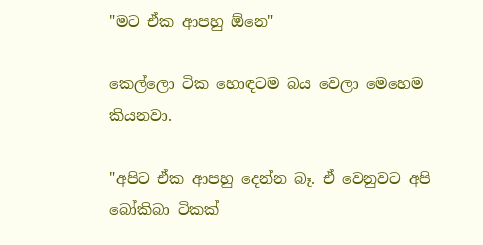"මට ඒක ආපහු ඕනෙ"

කෙල්ලො ටික හොඳටම බය වෙලා මෙහෙම කියනවා.

"අපිට ඒක ආපහු දෙන්න බෑ. ඒ වෙනුවට අපි බෝකිබා ටිකක්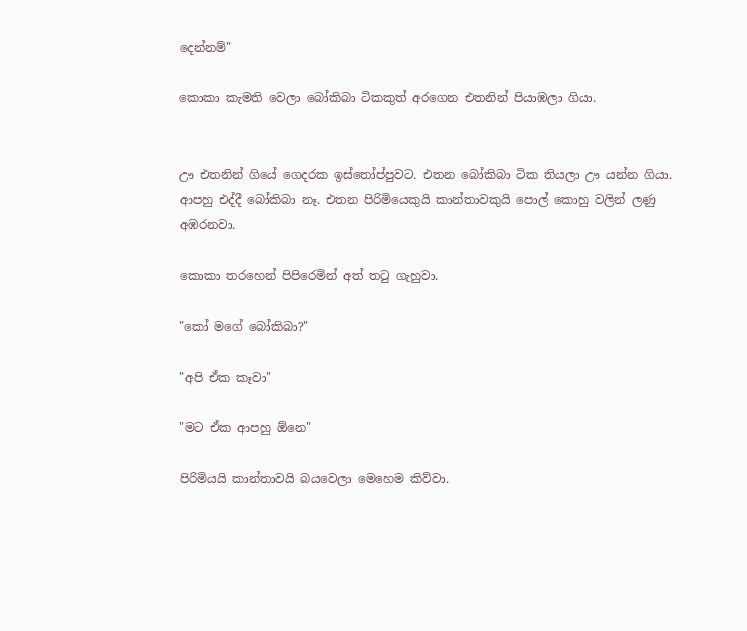දෙන්නම්"

කොකා කැමති වෙලා බෝකිබා ටිකකුත් අරගෙන එතනින් පියාඹලා ගියා.


ඌ එතනින් ගියේ ගෙදරක ඉස්තෝප්පුවට. එතන බෝකිබා ටික තියලා ඌ යන්න ගියා. ආපහු එද්දී බෝකිබා නෑ. එතන පිරිමියෙකුයි කාන්තාවකුයි පොල් කොහු වලින් ලණු අඹරනවා.

කොකා තරහෙන් පිපිරෙමින් අත් තටු ගැහුවා.

"කෝ මගේ බෝකිබා?"

"අපි ඒක කෑවා"

"මට ඒක ආපහු ඕනෙ"

පිරිමියයි කාන්තාවයි බයවෙලා මෙහෙම කිව්වා.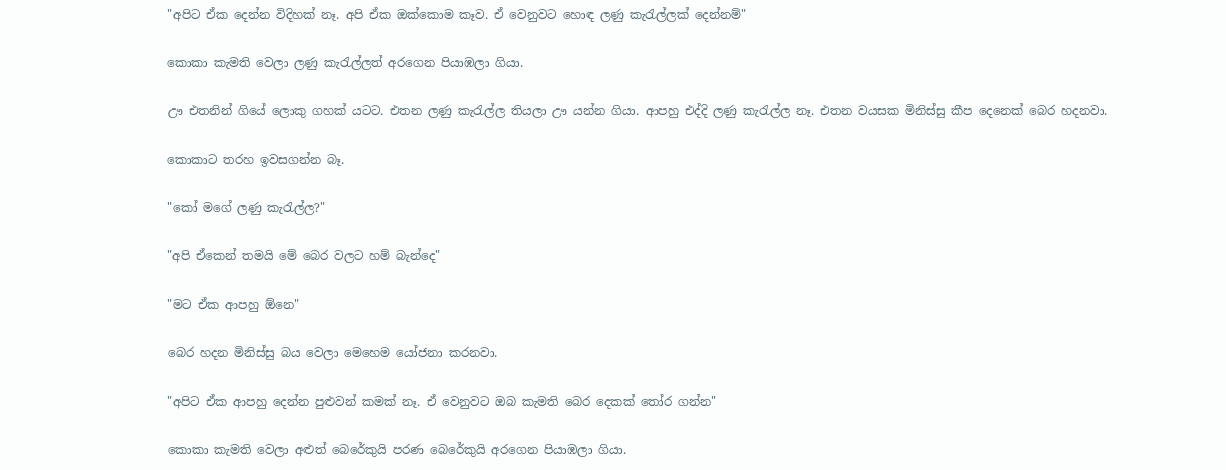"අපිට ඒක දෙන්න විදිහක් නෑ. අපි ඒක ඔක්කොම කෑව. ඒ වෙනුවට හොඳ ලණු කැරැල්ලක් දෙන්නම්"

කොකා කැමති වෙලා ලණු කැරැල්ලත් අරගෙන පියාඹලා ගියා.

ඌ එතනින් ගියේ ලොකු ගහක් යටට. එතන ලණු කැරැල්ල තියලා ඌ යන්න ගියා. ආපහු එද්දි ලණු කැරැල්ල නෑ. එතන වයසක මිනිස්සු කීප දෙනෙක් බෙර හදනවා.

කොකාට තරහ ඉවසගන්න බෑ.

"කෝ මගේ ලණු කැරැල්ල?"

"අපි ඒකෙන් තමයි මේ බෙර වලට හම් බැන්දෙ"

"මට ඒක ආපහු ඕනෙ"

බෙර හදන මිනිස්සු බය වෙලා මෙහෙම යෝජනා කරනවා.

"අපිට ඒක ආපහු දෙන්න පුළුවන් කමක් නෑ. ඒ වෙනුවට ඔබ කැමති බෙර දෙකක් තෝර ගන්න"

කොකා කැමති වෙලා අළුත් බෙරේකුයි පරණ බෙරේකුයි අරගෙන පියාඹලා ගියා.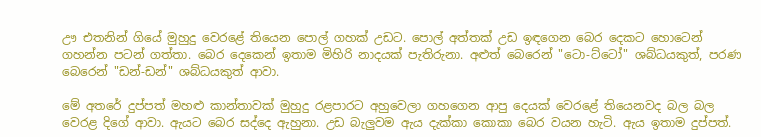ඌ එතනින් ගියේ මුහුදු වෙරළේ තියෙන පොල් ගහක් උඩට. පොල් අත්තක් උඩ ඉඳගෙන බෙර දෙකට හොටෙන් ගහන්න පටන් ගත්තා. බෙර දෙකෙන් ඉතාම මිහිරි නාදයක් පැතිරුනා. අළුත් බෙරෙන් "ටො-ට්ටෝ" ශබ්ධයකුත්, පරණ බෙරෙන් "ඩන්-ඩන්" ශබ්ධයකුත් ආවා.

මේ අතරේ දුප්පත් මහළු කාන්තාවක් මුහුදු රළපාරට අහුවෙලා ගහගෙන ආපු දෙයක් වෙරළේ තියෙනවද බල බල වෙරළ දිගේ ආවා. ඇයට බෙර සද්දෙ ඇහුනා. උඩ බැලුවම ඇය දැක්කා කොකා බෙර වයන හැටි. ඇය ඉතාම දුප්පත්.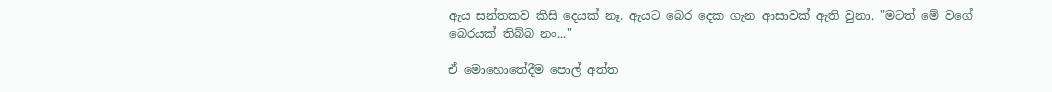ඇය සන්තකව කිසි දෙයක් නෑ. ඇයට බෙර දෙක ගැන ආසාවක් ඇති වුනා. "මටත් මේ වගේ බෙරයක් තිබ්බ නං..."

ඒ මොහොතේදීම පොල් අත්ත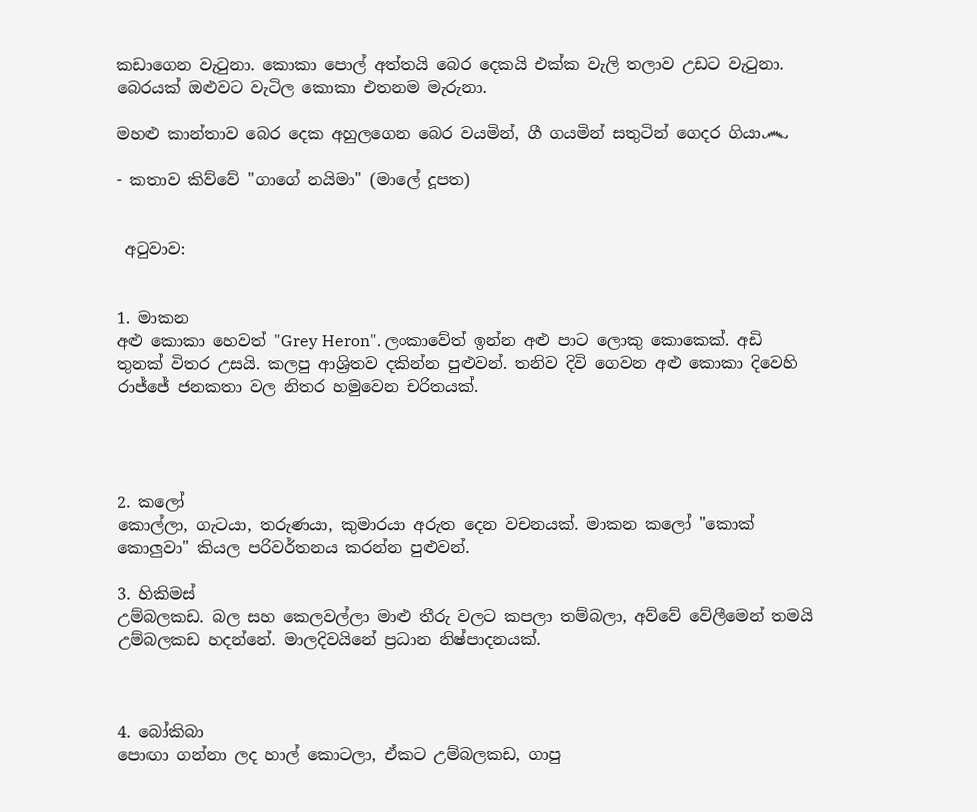කඩාගෙන වැටුනා. කොකා පොල් අත්තයි බෙර දෙකයි එක්ක වැලි තලාව උඩට වැටුනා. බෙරයක් ඔළුවට වැටිල කොකා එතනම මැරුනා.

මහළු කාන්තාව බෙර දෙක අහුලගෙන බෙර වයමින්, ගී ගයමින් සතුටින් ගෙදර ගියා෴

- කතාව කිව්වේ "ගාගේ නයිමා" (මාලේ දූපත)


 අටුවාව:


1. මාකන
අළු කොකා හෙවත් "Grey Heron". ලංකාවේත් ඉන්න අළු පාට ලොකු කොකෙක්. අඩි තුනක් විතර උසයි. කලපු ආශ්‍රිතව දකින්න පුළුවන්. තනිව දිවි ගෙවන අළු කොකා දිවෙහි රාජ්ජේ ජනකතා වල නිතර හමුවෙන චරිතයක්.




2. කලෝ
කොල්ලා, ගැටයා, තරුණයා, කුමාරයා අරුත දෙන වචනයක්. මාකන කලෝ "කොක් කොලුවා" කියල පරිවර්තනය කරන්න පුළුවන්.

3. හිකිමස්
උම්බලකඩ. බල සහ කෙලවල්ලා මාළු තීරු වලට කපලා තම්බලා, අව්වේ වේලීමෙන් තමයි උම්බලකඩ හදන්නේ. මාලදිවයිනේ ප්‍රධාන නිෂ්පාදනයක්.



4. බෝකිබා
පොඟා ගන්නා ලද හාල් කොටලා, ඒකට උම්බලකඩ, ගාපු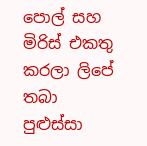පොල් සහ මිරිස් එකතු කරලා ලිපේ තබා පුළුස්සා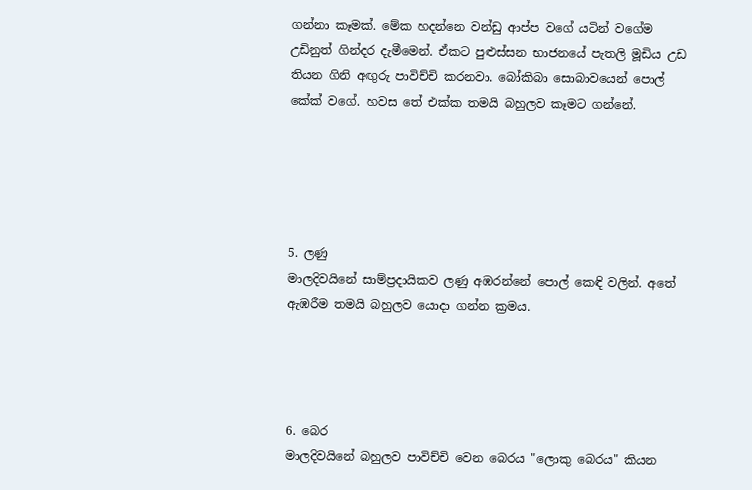ගන්නා කෑමක්. මේක හදන්නෙ වන්ඩු ආප්ප වගේ යටින් වගේම උඩිනුත් ගින්දර දැමීමෙන්. ඒකට පුළුස්සන භාජනයේ පැතලි මූඩිය උඩ තියන ගිනි අඟුරු පාවිච්චි කරනවා. බෝකිබා සොබාවයෙන් පොල් කේක් වගේ. හවස තේ එක්ක තමයි බහුලව කෑමට ගන්නේ.





5. ලණු
මාලදිවයිනේ සාම්ප්‍රදායිකව ලණු අඹරන්නේ පොල් කෙඳි වලින්. අතේ ඇඹරීම තමයි බහුලව යොදා ගන්න ක්‍රමය.




6. බෙර
මාලදිවයිනේ බහුලව පාවිච්චි වෙන බෙරය "ලොකු බෙරය" කියන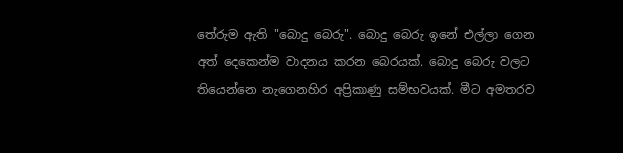තේරුම ඇති "බොදු බෙරු". බොදු බෙරු ඉනේ එල්ලා ගෙන අත් දෙකෙන්ම වාදනය කරන බෙරයක්. බොදු බෙරු වලට තියෙන්නෙ නැගෙනහිර අප්‍රිකාණු සම්භවයක්. මීට අමතරව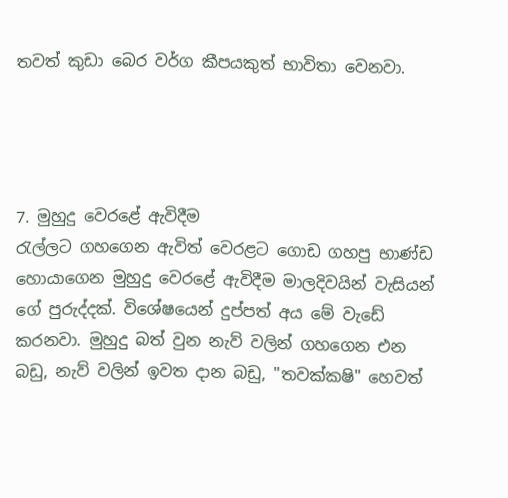තවත් කුඩා බෙර වර්ග කීපයකුත් භාවිතා වෙනවා.




7. මුහුදු වෙරළේ ඇවිදීම
රැල්ලට ගහගෙන ඇවිත් වෙරළට ගොඩ ගහපු භාණ්ඩ හොයාගෙන මුහුදු වෙරළේ ඇවිදීම මාලදිවයින් වැසියන් ගේ පුරුද්දක්. විශේෂයෙන් දුප්පත් අය මේ වැඩේ කරනවා. මුහුදු බත් වුන නැව් වලින් ගහගෙන එන බඩු, නැව් වලින් ඉවත දාන බඩු, "තවක්කෂි" හෙවත්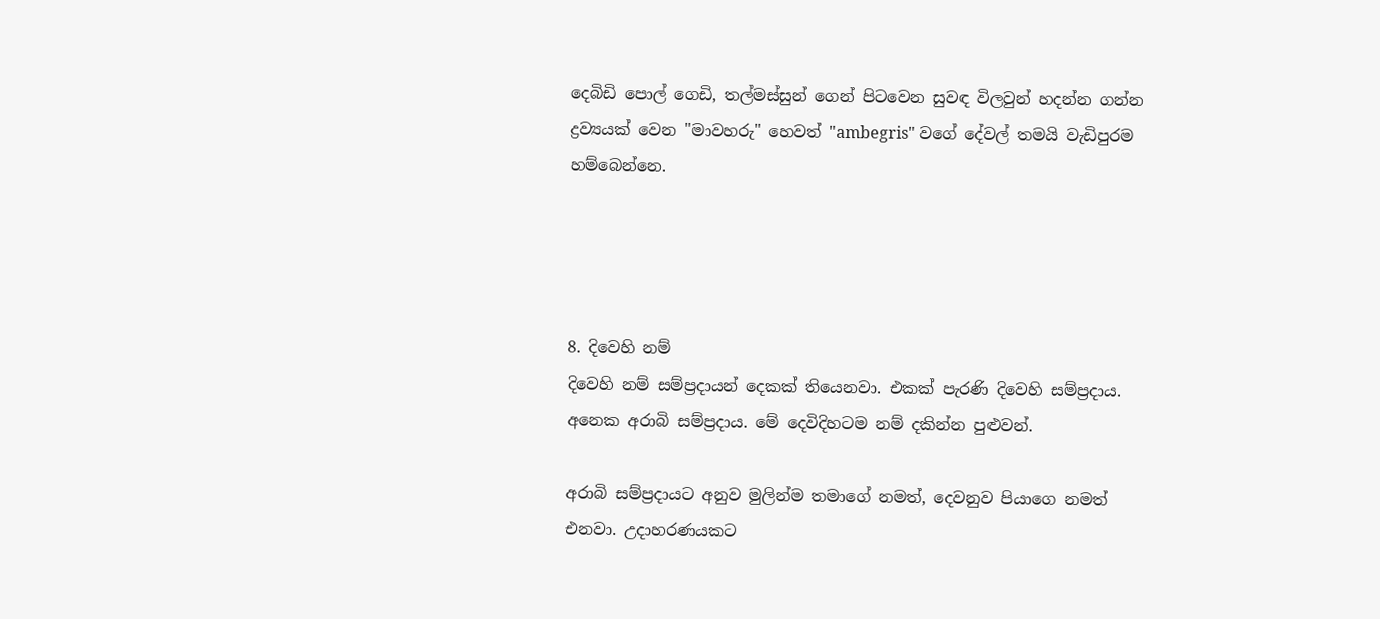දෙබිඩි පොල් ගෙඩි, තල්මස්සුන් ගෙන් පිටවෙන සුවඳ විලවුන් හදන්න ගන්න ද්‍රව්‍යයක් වෙන "මාවහරු" හෙවත් "ambegris" වගේ දේවල් තමයි වැඩිපුරම හම්බෙන්නෙ.




8. දිවෙහි නම්
දිවෙහි නම් සම්ප්‍රදායන් දෙකක් තියෙනවා. එකක් පැරණි දිවෙහි සම්ප්‍රදාය. අනෙක අරාබි සම්ප්‍රදාය. මේ දෙවිදිහටම නම් දකින්න පුළුවන්.

අරාබි සම්ප්‍රදායට අනුව මුලින්ම තමාගේ නමත්, දෙවනුව පියාගෙ නමත් එනවා. උදාහරණයකට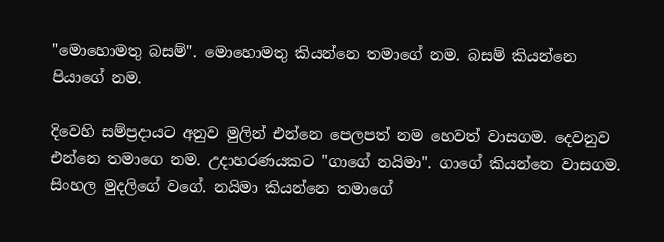"මොහොමතු බසම්". මොහොමතු කියන්නෙ තමාගේ නම. බසම් කියන්නෙ පියාගේ නම.

දිවෙහි සම්ප්‍රදායට අනුව මුලින් එන්නෙ පෙලපත් නම හෙවත් වාසගම. දෙවනුව එන්නෙ තමාගෙ නම. උදාහරණයකට "ගාගේ නයිමා". ගාගේ කියන්නෙ වාසගම. සිංහල මුදලිගේ වගේ. නයිමා කියන්නෙ තමාගේ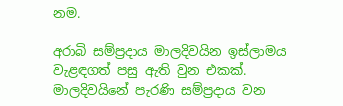නම.

අරාබි සම්ප්‍රදාය මාලදිවයින ඉස්ලාමය වැළඳගත් පසු ඇති වුන එකක්. මාලදිවයිනේ පැරණි සම්ප්‍රදාය වන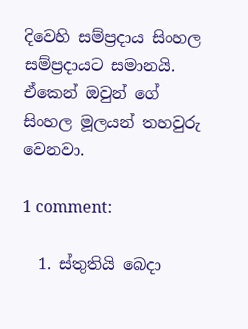දිවෙහි සම්ප්‍රදාය සිංහල සම්ප්‍රදායට සමානයි. ඒකෙන් ඔවුන් ගේ සිංහල මූලයන් තහවුරු වෙනවා.

1 comment:

  1. ස්තුතියි බෙදා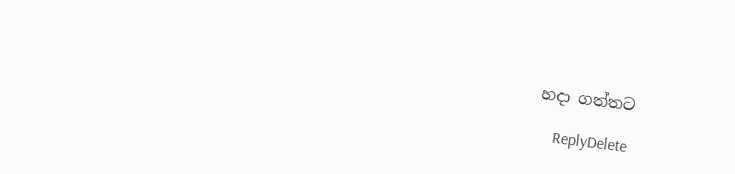හදා ගත්තට

    ReplyDelete